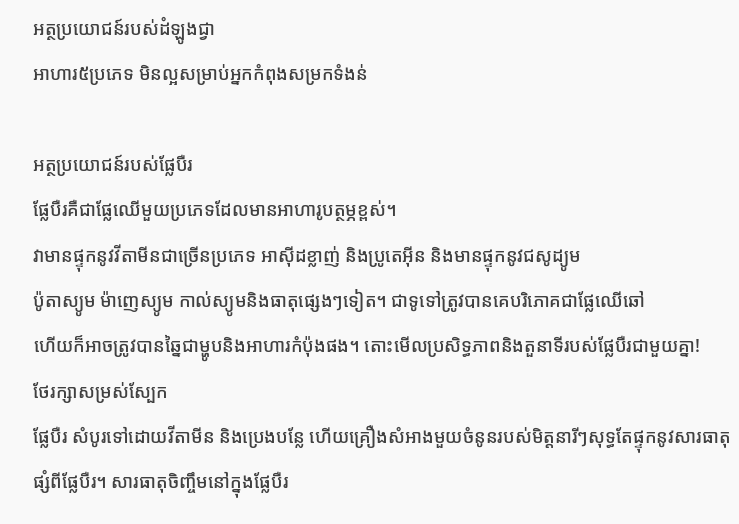អត្ថប្រយោជន៍របស់ដំឡូងជ្វា
អាហារ៥ប្រភេទ មិនល្អសម្រាប់អ្នកកំពុងសម្រកទំងន់

អត្ថប្រយោជន៍របស់ផ្លែបឺរ
ផ្លែបឺរគឺជាផ្លែឈើមួយប្រភេទដែលមានអាហារូបត្ថម្ភខ្ពស់។
វាមានផ្ទុកនូវវីតាមីនជាច្រើនប្រភេទ អាស៊ីដខ្លាញ់ និងប្រូតេអ៊ីន និងមានផ្ទុកនូវជសូដ្យូម
ប៉ូតាស្យូម ម៉ាញេស្យូម កាល់ស្យូមនិងធាតុផ្សេងៗទៀត។ ជាទូទៅត្រូវបានគេបរិភោគជាផ្លែឈើឆៅ
ហើយក៏អាចត្រូវបានឆ្នៃជាម្ហូបនិងអាហារកំប៉ុងផង។ តោះមើលប្រសិទ្ធភាពនិងតួនាទីរបស់ផ្លែបឺរជាមួយគ្នា!
ថែរក្សាសម្រស់ស្បែក
ផ្លែបឺរ សំបូរទៅដោយវីតាមីន និងប្រេងបន្លែ ហើយគ្រឿងសំអាងមួយចំនូនរបស់មិត្តនារីៗសុទ្ធតែផ្ទុកនូវសារធាតុផ្សំពីផ្លែបឺរ។ សារធាតុចិញ្ចឹមនៅក្នុងផ្លែបឺរ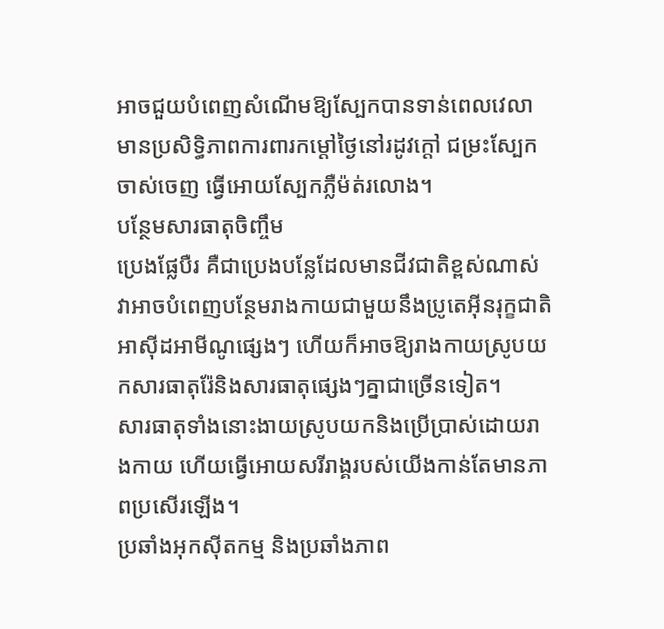អាចជួយបំពេញសំណើមឱ្យស្បែកបានទាន់ពេលវេលា មានប្រសិទ្ធិភាពការពារកម្តៅថ្ងៃនៅរដូវក្តៅ ជម្រះស្បែកចាស់ចេញ ធ្វើអោយស្បែកភ្លឺម៉ត់រលោង។
បន្ថែមសារធាតុចិញ្ចឹម
ប្រេងផ្លែបឺរ គឺជាប្រេងបន្លែដែលមានជីវជាតិខ្ពស់ណាស់
វាអាចបំពេញបន្ថែមរាងកាយជាមួយនឹងប្រូតេអ៊ីនរុក្ខជាតិ អាស៊ីដអាមីណូផ្សេងៗ ហើយក៏អាចឱ្យរាងកាយស្រូបយកសារធាតុរ៉ែនិងសារធាតុផ្សេងៗគ្នាជាច្រើនទៀត។
សារធាតុទាំងនោះងាយស្រូបយកនិងប្រើប្រាស់ដោយរាងកាយ ហើយធ្វើអោយសរីរាង្គរបស់យើងកាន់តែមានភាពប្រសើរឡើង។
ប្រឆាំងអុកស៊ីតកម្ម និងប្រឆាំងភាព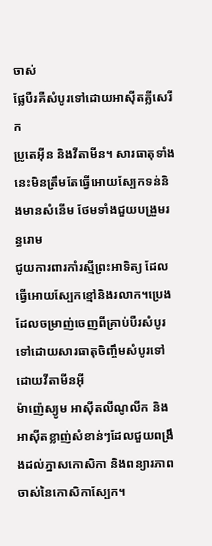ចាស់
ផ្លែបឺរគឺសំបូរទៅដោយអាស៊ីតគ្លីសេរីក
ប្រូតេអ៊ីន និងវីតាមីន។ សារធាតុទាំងនេះមិនត្រឹមតែធ្វើអោយស្បែកទន់និងមានសំនើម ថែមទាំងជួយបង្រួមរន្ធរោម
ជូយការពារកាំរស្មីព្រះអាទិត្យ ដែលធ្វើអោយស្បែកខ្មៅនិងរលាក។ប្រេងដែលចម្រាញ់ចេញពីគ្រាប់បឺរសំបូរទៅដោយសារធាតុចិញ្ចឹមសំបូរទៅដោយវីតាមីនអ៊ី
ម៉ាញ៉េស្យូម អាស៊ីតលីណូលីក និងអាស៊ីតខ្លាញ់សំខាន់ៗដែលជួយពង្រឹងដល់ភ្នាសកោសិកា និងពន្យារភាពចាស់នៃកោសិកាស្បែក។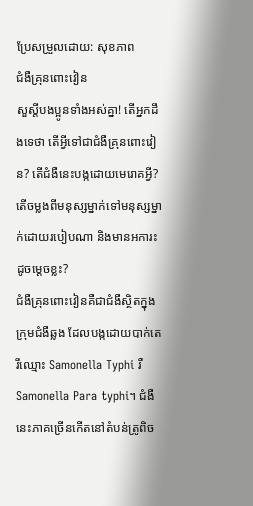ប្រែសម្រួលដោយ: សុខភាព
ជំងឺគ្រុនពោះវៀន
សួស្តីបងប្អូនទាំងអស់គ្នា! តើអ្នកដឹងទេថា តើអ្វីទៅជាជំងឺគ្រុនពោះវៀន? តើជំងឺនេះបង្កដោយមេរោគអ្វី? តើចម្លងពីមនុស្សម្នាក់ទៅមនុស្សម្នាក់ដោយរបៀបណា និងមានអការះដូចម្តេចខ្លះ?
ជំងឺគ្រុនពោះវៀនគឺជាជំងឺស្ថិតក្នុងក្រុមជំងឺឆ្លង ដែលបង្កដោយបាក់តេរីឈ្មោះ Samonella Typhi រឺ Samonella Para typhi។ ជំងឺនេះភាគច្រើនកើតនៅតំបន់ត្រូពិច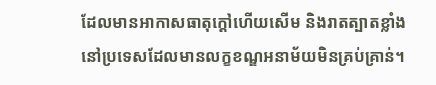ដែលមានអាកាសធាតុក្តៅហើយសើម និងរាតត្បាតខ្លាំងនៅប្រទេសដែលមានលក្ខខណ្ឌអនាម័យមិនគ្រប់គ្រាន់។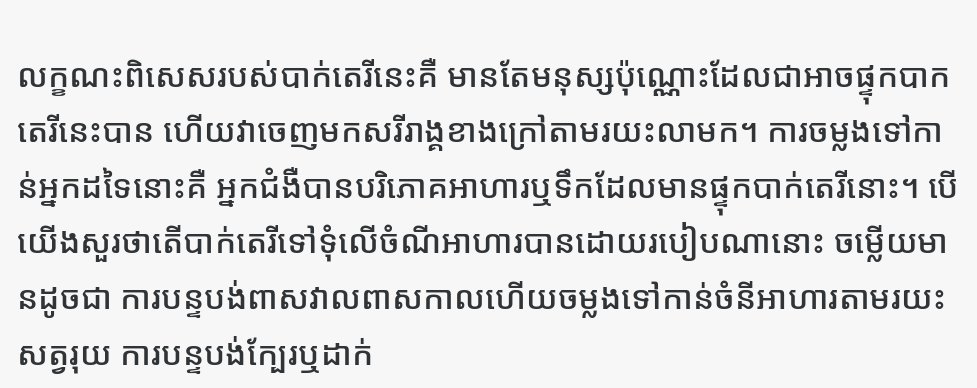លក្ខណះពិសេសរបស់បាក់តេរីនេះគឺ មានតែមនុស្សប៉ុណ្ណោះដែលជាអាចផ្ទុកបាកតេរីនេះបាន ហើយវាចេញមកសរីរាង្គខាងក្រៅតាមរយះលាមក។ ការចម្លងទៅកាន់អ្នកដទៃនោះគឺ អ្នកជំងឺបានបរិភោគអាហារឬទឹកដែលមានផ្ទុកបាក់តេរីនោះ។ បើយើងសួរថាតើបាក់តេរីទៅទុំលើចំណីអាហារបានដោយរបៀបណានោះ ចម្លើយមានដូចជា ការបន្ទបង់ពាសវាលពាសកាលហើយចម្លងទៅកាន់ចំនីអាហារតាមរយះសត្វរុយ ការបន្ទបង់ក្បែរឬដាក់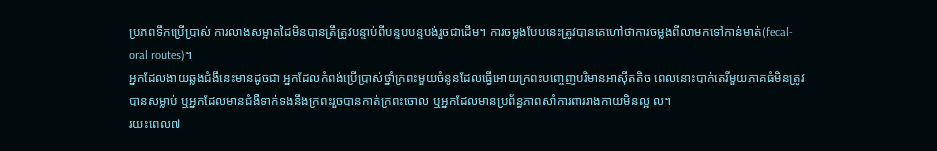ប្រភពទឹកប្រើប្រាស់ ការលាងសម្អាតដៃមិនបានត្រឹត្រូវបន្ទាប់ពីបន្ទបបន្ទបង់រួចជាដើម។ ការចម្លងបែបនេះត្រូវបានគេហៅថាការចម្លងពីលាមកទៅកាន់មាត់(fecal-oral routes)។
អ្នកដែលងាយឆ្លងជំងឹនេះមានដូចជា អ្នកដែលកំពង់ប្រើប្រាស់ថ្នាំក្រពះមួយចំនូនដែលធ្វើអោយក្រពះបញ្ចេញបរិមានអាស៊ីតតិច ពេលនោះបាក់តេរីមួយភាគធំមិនត្រូវបានសម្លាប់ ឬអ្នកដែលមានជំងឺទាក់ទងនឹងក្រពះរួចបានកាត់ក្រពះចោល ឬអ្នកដែលមានប្រព័ន្ធភាពសាំការពាររាងកាយមិនល្អ ល។
រយះពេល៧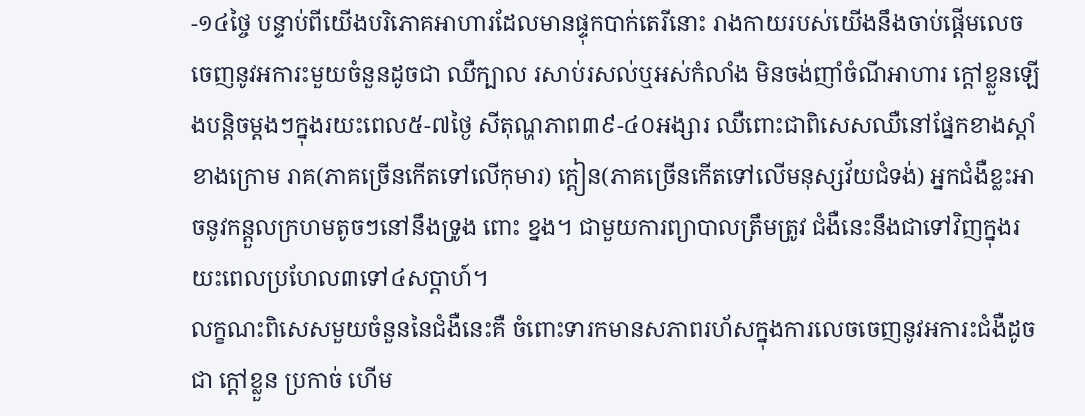-១៤ថ្ចៃ បន្ទាប់ពីយើងបរិភោគអាហារដែលមានផ្ទុកបាក់តេរីនោះ រាងកាយរបស់យើងនឹងចាប់ផ្តើមលេចចេញនូវអការះមួយចំនួនដូចជា ឈឺក្បាល រសាប់រសល់ឬអស់កំលាំង មិនចង់ញាំចំណីអាហារ ក្តៅខ្លួនឡើងបន្តិចម្តងៗក្នុងរយះពេល៥-៧ថ្ងៃ សីតុណ្ហភាព៣៩-៤០អង្សារ ឈឺពោះជាពិសេសឈឺនៅផ្នែកខាងស្តាំខាងក្រោម រាគ(ភាគច្រើនកើតទៅលើកុមារ) ក្តៀន(ភាគច្រើនកើតទៅលើមនុស្សវ័យជំទង់) អ្នកជំងឺខ្លះអាចនូវកន្តួលក្រហមតូចៗនៅនឹងទ្រូង ពោះ ខ្នង។ ជាមួយការព្យាបាលត្រឹមត្រូវ ជំងឺនេះនឹងជាទៅវិញក្នុងរយះពេលប្រហែល៣ទៅ៤សប្តាហ៍។
លក្ខណះពិសេសមួយចំនួននៃជំងឺនេះគឺ ចំពោះទារកមានសភាពរហ័សក្នុងការលេចចេញនូវអការះជំងឺដូចជា ក្តៅខ្លួន ប្រកាច់ ហើម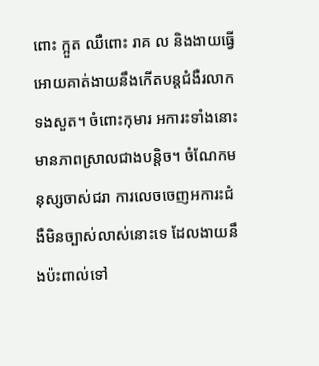ពោះ ក្អួត ឈឺពោះ រាគ ល និងងាយធ្វើអោយគាត់ងាយនឹងកើតបន្តជំងឺរលាកទងសួត។ ចំពោះកុមារ អការះទាំងនោះមានភាពស្រាលជាងបន្តិច។ ចំណែកមនុស្សចាស់ជរា ការលេចចេញអការះជំងឺមិនច្បាស់លាស់នោះទេ ដែលងាយនឹងប៉ះពាល់ទៅ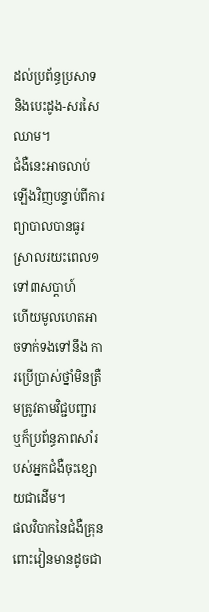ដល់ប្រព័ន្ធប្រសាទ និងបេះដូង-សរសៃឈាម។
ជំងឺនេះអាចលាប់ឡើងវិញបន្ទាប់ពីការព្យាបាលបានធូរស្រាលរយះពេល១ទៅ៣សប្តាហ៍
ហើយមូលហេតអាចទាក់ទងទៅនឹង ការប្រើប្រាស់ថ្នាំមិនត្រឺមត្រូវតាមវិជ្ជបញ្ជារ ឬក៏ប្រព័ន្ធភាពសាំរបស់អ្នកជំងឺចុះខ្សោយជាដើម។
ផលវិបាកនៃជំងឺគ្រុនពោះវៀនមានដូចជា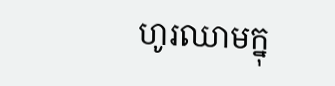ហូរឈាមក្នុ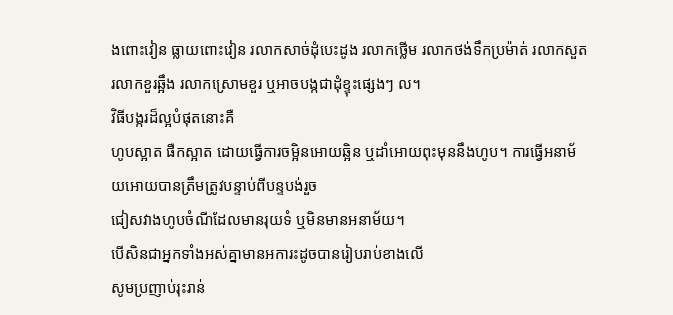ងពោះវៀន ធ្លាយពោះវៀន រលាកសាច់ដុំបេះដូង រលាកថ្លើម រលាកថង់ទឹកប្រម៉ាត់ រលាកសួត
រលាកខួរឆ្អឹង រលាកស្រោមខួរ ឬអាចបង្កជាដុំខ្ទុះផ្សេងៗ ល។
វិធីបង្ករដ៏ល្អបំផុតនោះគឺ
ហូបស្អាត ផឺកស្អាត ដោយធ្វើការចម្អិនអោយឆ្អិន ឬដាំអោយពុះមុននឹងហូប។ ការធ្វើអនាម័យអោយបានត្រឹមត្រូវបន្ទាប់ពីបន្ទបង់រួច
ជៀសវាងហូបចំណីដែលមានរុយទំ ឬមិនមានអនាម័យ។
បើសិនជាអ្នកទាំងអស់គ្នាមានអការះដូចបានរៀបរាប់ខាងលើ
សូមប្រញាប់រុះរាន់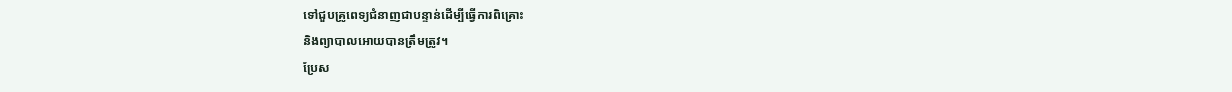ទៅជួបគ្រូពេទ្យជំនាញជាបន្ទាន់ដើម្បីធ្វើការពិគ្រោះ
និងព្យាបាលអោយបានត្រឹមត្រូវ។
ប្រែស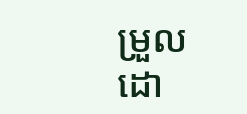ម្រួលដោ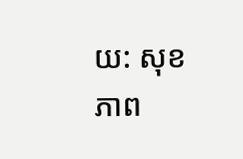យ: សុខភាព